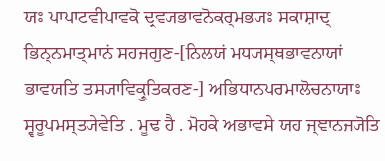ਯਃ ਪਾਪਾਟਵੀਪਾਵਕੋ ਦ੍ਰਵ੍ਯਭਾਵਨੋਕਰ੍ਮਭ੍ਯਃ ਸਕਾਸ਼ਾਦ੍ ਭਿਨ੍ਨਮਾਤ੍ਮਾਨਂ ਸਹਜਗੁਣ-[ਨਿਲਯਂ ਮਧ੍ਯਸ੍ਥਭਾਵਨਾਯਾਂ ਭਾਵਯਤਿ ਤਸ੍ਯਾਵਿਕ੍ਰੁਤਿਕਰਣ-] ਅਭਿਧਾਨਪਰਮਾਲੋਚਨਾਯਾਃ ਸ੍ਵਰੂਪਮਸ੍ਤ੍ਯੇਵੇਤਿ . ਮੂਢ ਹੈ . ਮੋਹਕੇ ਅਭਾਵਸੇ ਯਹ ਜ੍ਞਾਨਜ੍ਯੋਤਿ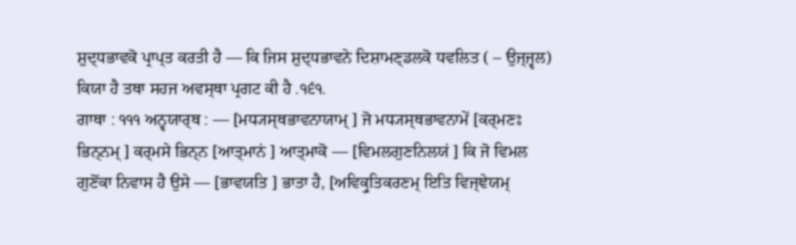ਸ਼ੁਦ੍ਧਭਾਵਕੋ ਪ੍ਰਾਪ੍ਤ ਕਰਤੀ ਹੈ — ਕਿ ਜਿਸ ਸ਼ੁਦ੍ਧਭਾਵਨੇ ਦਿਸ਼ਾਮਣ੍ਡਲਕੋ ਧਵਲਿਤ ( – ਉਜ੍ਜ੍ਵਲ) ਕਿਯਾ ਹੈ ਤਥਾ ਸਹਜ ਅਵਸ੍ਥਾ ਪ੍ਰਗਟ ਕੀ ਹੈ .੧੬੧.
ਗਾਥਾ : ੧੧੧ ਅਨ੍ਵਯਾਰ੍ਥ : — [ਮਧ੍ਯਸ੍ਥਭਾਵਨਾਯਾਮ੍ ] ਜੋ ਮਧ੍ਯਸ੍ਥਭਾਵਨਾਮੇਂ [ਕਰ੍ਮਣਃ ਭਿਨ੍ਨਮ੍ ] ਕਰ੍ਮਸੇ ਭਿਨ੍ਨ [ਆਤ੍ਮਾਨਂ ] ਆਤ੍ਮਾਕੋ — [ਵਿਮਲਗੁਣਨਿਲਯਂ ] ਕਿ ਜੋ ਵਿਮਲ ਗੁਣੋਂਕਾ ਨਿਵਾਸ ਹੈ ਉਸੇ — [ਭਾਵਯਤਿ ] ਭਾਤਾ ਹੈ, [ਅਵਿਕ੍ਰੁਤਿਕਰਣਮ੍ ਇਤਿ ਵਿਜ੍ਞੇਯਮ੍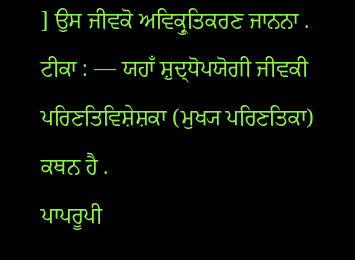] ਉਸ ਜੀਵਕੋ ਅਵਿਕ੍ਰੁਤਿਕਰਣ ਜਾਨਨਾ .
ਟੀਕਾ : — ਯਹਾਁ ਸ਼ੁਦ੍ਧੋਪਯੋਗੀ ਜੀਵਕੀ ਪਰਿਣਤਿਵਿਸ਼ੇਸ਼ਕਾ (ਮੁਖ੍ਯ ਪਰਿਣਤਿਕਾ) ਕਥਨ ਹੈ .
ਪਾਪਰੂਪੀ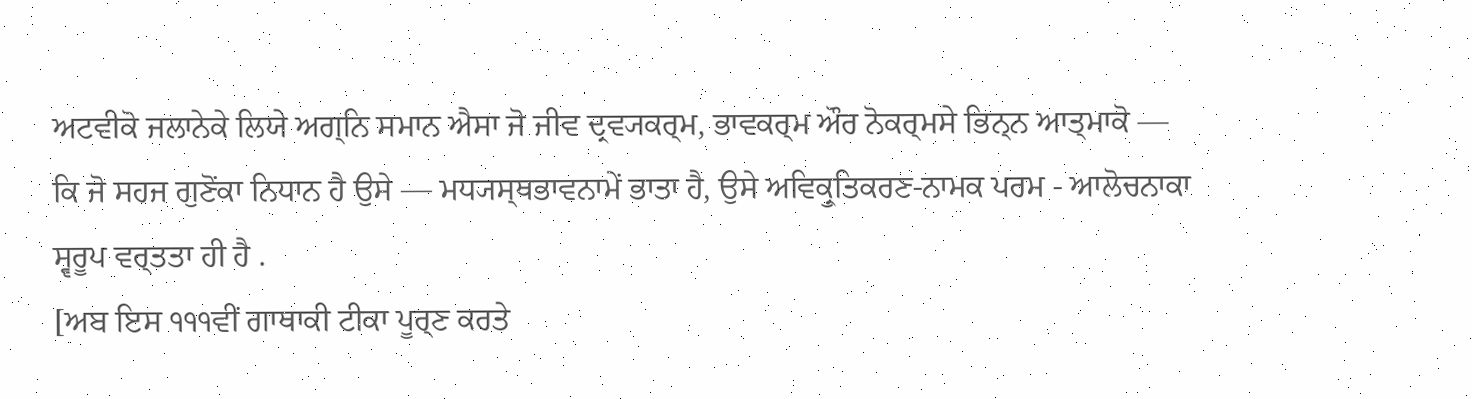ਅਟਵੀਕੋ ਜਲਾਨੇਕੇ ਲਿਯੇ ਅਗ੍ਨਿ ਸਮਾਨ ਐਸਾ ਜੋ ਜੀਵ ਦ੍ਰਵ੍ਯਕਰ੍ਮ, ਭਾਵਕਰ੍ਮ ਔਰ ਨੋਕਰ੍ਮਸੇ ਭਿਨ੍ਨ ਆਤ੍ਮਾਕੋ — ਕਿ ਜੋ ਸਹਜ ਗੁਣੋਂਕਾ ਨਿਧਾਨ ਹੈ ਉਸੇ — ਮਧ੍ਯਸ੍ਥਭਾਵਨਾਮੇਂ ਭਾਤਾ ਹੈ, ਉਸੇ ਅਵਿਕ੍ਰੁਤਿਕਰਣ-ਨਾਮਕ ਪਰਮ - ਆਲੋਚਨਾਕਾ ਸ੍ਵਰੂਪ ਵਰ੍ਤਤਾ ਹੀ ਹੈ .
[ਅਬ ਇਸ ੧੧੧ਵੀਂ ਗਾਥਾਕੀ ਟੀਕਾ ਪੂਰ੍ਣ ਕਰਤੇ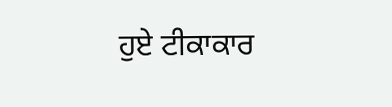ਹੁਏ ਟੀਕਾਕਾਰ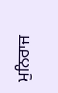ਮੁਨਿਰਾਜ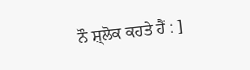ਨੌ ਸ਼੍ਲੋਕ ਕਹਤੇ ਹੈਂ : ]